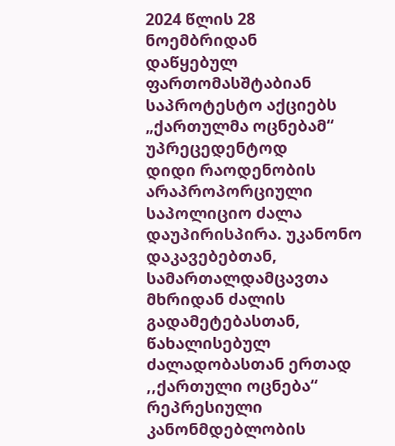2024 წლის 28 ნოემბრიდან
დაწყებულ ფართომასშტაბიან საპროტესტო აქციებს „ქართულმა ოცნებამ“ უპრეცედენტოდ
დიდი რაოდენობის არაპროპორციული საპოლიციო ძალა დაუპირისპირა. უკანონო დაკავებებთან,
სამართალდამცავთა მხრიდან ძალის გადამეტებასთან, წახალისებულ ძალადობასთან ერთად
,,ქართული ოცნება“ რეპრესიული კანონმდებლობის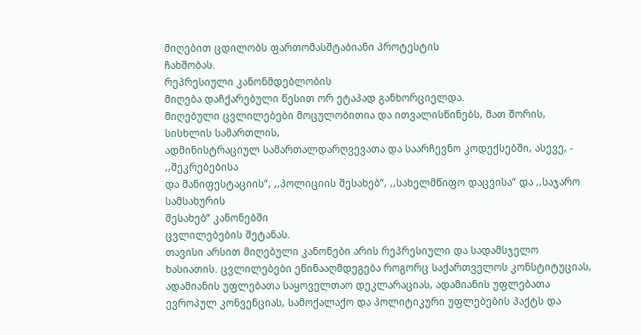მიღებით ცდილობს ფართომასშტაბიანი პროტესტის
ჩახშობას.
რეპრესიული კანონმდებლობის
მიღება დაჩქარებული წესით ორ ეტაპად განხორციელდა.
მიღებული ცვლილებები მოცულობითია და ითვალისწინებს, მათ შორის, სისხლის სამართლის,
ადმინისტრაციულ სამართალდარღვევათა და საარჩევნო კოდექსებში, ასევე, - ,,შეკრებებისა
და მანიფესტაციის“, ,,პოლიციის შესახებ“, ,,სახელმწიფო დაცვისა“ და ,,საჯარო სამსახურის
შესახებ“ კანონებში
ცვლილებების შეტანას.
თავისი არსით მიღებული კანონები არის რეპრესიული და სადამსჯელო ხასიათის. ცვლილებები ეწინააღმდეგება როგორც საქართველოს კონსტიტუციას, ადამიანის უფლებათა საყოველთაო დეკლარაციას, ადამიანის უფლებათა ევროპულ კონვენციას, სამოქალაქო და პოლიტიკური უფლებების პაქტს და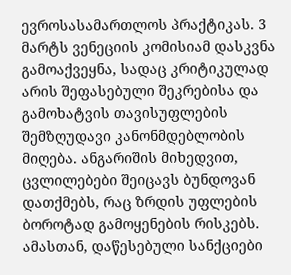ევროსასამართლოს პრაქტიკას. 3 მარტს ვენეციის კომისიამ დასკვნა გამოაქვეყნა, სადაც კრიტიკულად არის შეფასებული შეკრებისა და გამოხატვის თავისუფლების შემზღუდავი კანონმდებლობის მიღება. ანგარიშის მიხედვით, ცვლილებები შეიცავს ბუნდოვან დათქმებს, რაც ზრდის უფლების ბოროტად გამოყენების რისკებს. ამასთან, დაწესებული სანქციები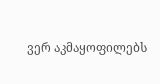ვერ აკმაყოფილებს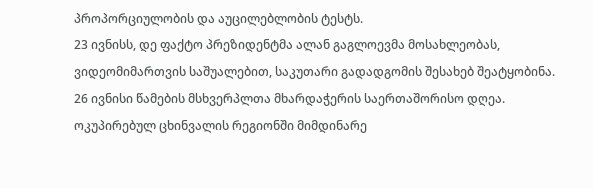პროპორციულობის და აუცილებლობის ტესტს.
23 ივნისს, დე ფაქტო პრეზიდენტმა ალან გაგლოევმა მოსახლეობას, ვიდეომიმართვის საშუალებით, საკუთარი გადადგომის შესახებ შეატყობინა.
26 ივნისი წამების მსხვერპლთა მხარდაჭერის საერთაშორისო დღეა.
ოკუპირებულ ცხინვალის რეგიონში მიმდინარე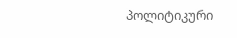პოლიტიკური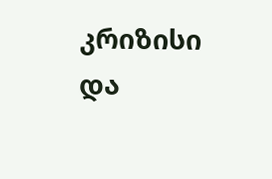კრიზისი და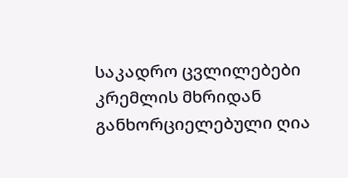საკადრო ცვლილებები კრემლის მხრიდან განხორციელებული ღია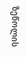ზეწოლის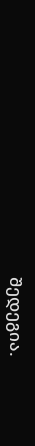შედეგია.